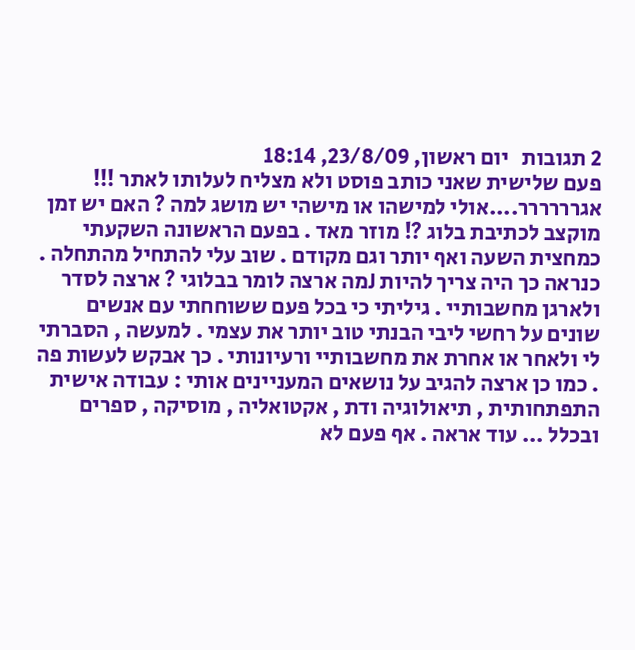2 תגובות   יום ראשון, 23/8/09, 18:14
פעם שלישית שאני כותב פוסט ולא מצליח לעלותו לאתר !!! אגרררררר....אולי למישהו או מישהי יש מושג למה ? האם יש זמן מוקצב לכתיבת בלוג ?! מוזר מאד . בפעם הראשונה השקעתי כמחצית השעה ואף יותר וגם מקודם . שוב עלי להתחיל מהתחלה . כנראה כך היה צריך להיות Jמה ארצה לומר בבלוגי ? ארצה לסדר ולארגן מחשבותיי . גיליתי כי בכל פעם ששוחחתי עם אנשים שונים על רחשי ליבי הבנתי טוב יותר את עצמי . למעשה , הסברתי לי ולאחר או אחרת את מחשבותיי ורעיונותי . כך אבקש לעשות פה . כמו כן ארצה להגיב על נושאים המעניינים אותי : עבודה אישית התפתחותית , תיאולוגיה ודת , אקטואליה , מוסיקה , ספרים ובכלל ... עוד אראה . אף פעם לא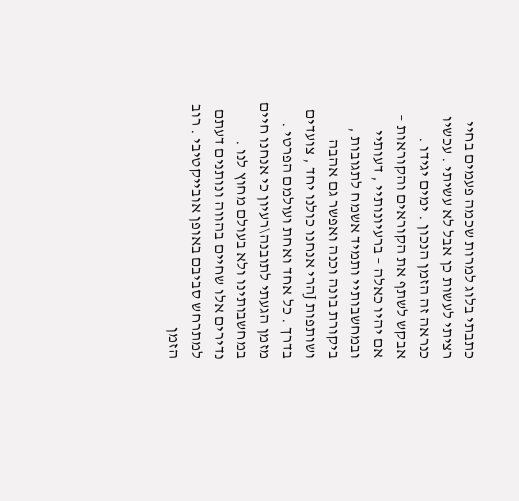כתבתי בלוג למרות שכמה פעמים בחיי רציתי לעשות כן אבל לא עשיתי . עכשיו כנראה זה הזמן הנכון . ימים יגידו . אבקש לשתף את הקוראים והקוראות – אם יהיו כאלה – ברעיונותיי , דעותיי ובמחשבותיי ותמיד אשמח לתגובות , ביקורת בונה וכנה ואפשר גם אהבה ושותפות Jהרי אנחנו כולנו יחד , צועדים בדרך . כל אחד ואחת ועולמם הפרטי . מזמן הגעתי לתובנה\רעיון כי אנחנו חיים במחשבותינו ולא בעולם מחוץ לנו . נדירים אלו שחיים בהווה ונותנים דעתם למתרחש סביבם באופן אובייקטיבי . רוב הזמן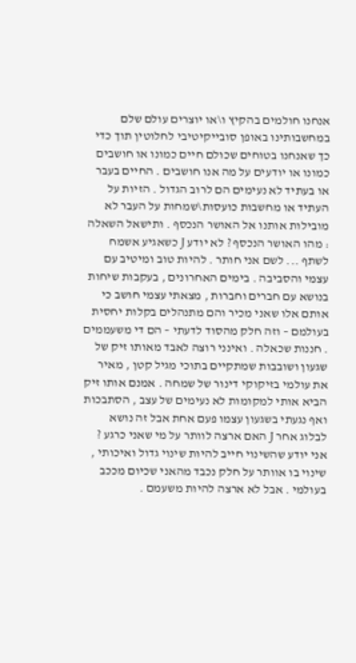אנחנו חולמים בהקיץ ו\או יוצרים עולם שלם במחשבותינו באופן סובייקיטיבי לחלוטין תוך כדי כך שאנחנו בטוחים שכולם חיים כמונו או חושבים כמונו או יודעים על מה אנו חושבים . החיים בעבר או בעתיד לא נעימים הם לרוב הגדול . הזיות על העתיד או מחשבות כועסות\שמחות על העבר לא מובילות אותנו אל האושר הנכסף . ותישאל השאלה : מהו האושר הנכסף ? לא יודע J כשאגיע אשמח לשתף ... לשם אני חותר . להיות טוב ומיטיב עם עצמי והסביבה . בימים האחרונים , בעקבות שיחות בנושא עם חברים וחברות , מצאתי עצמי חושב כי אותם אלו שאני מכיר והם מתנהלים בקלות יחסית בעולמם – וזה חלק מהסוד לדעתי – הם די משעממים . חננות שכאלה . ואינני רוצה לאבד מאותו זיק של שגעון ושובבות שמתקיים בתוכי מגיל קטן , מאיר את עולמי בזיקוקי דינור של שמחה . אמנם אותו זיק הביא אותי למקומות לא נעימים של עצב , הסתבכות ואף נגעתי בשגעון עצמו פעם אחת אבל זה נושא לבלוג אחר J האם ארצה לוותר על מי שאני כרגע ? אני יודע שהשינוי חייב להיות שינוי גדול ואיכותי , שינוי בו אוותר על חלק נכבד מהאני שכיום מככב בעולמי . אבל לא ארצה להיות משעמם .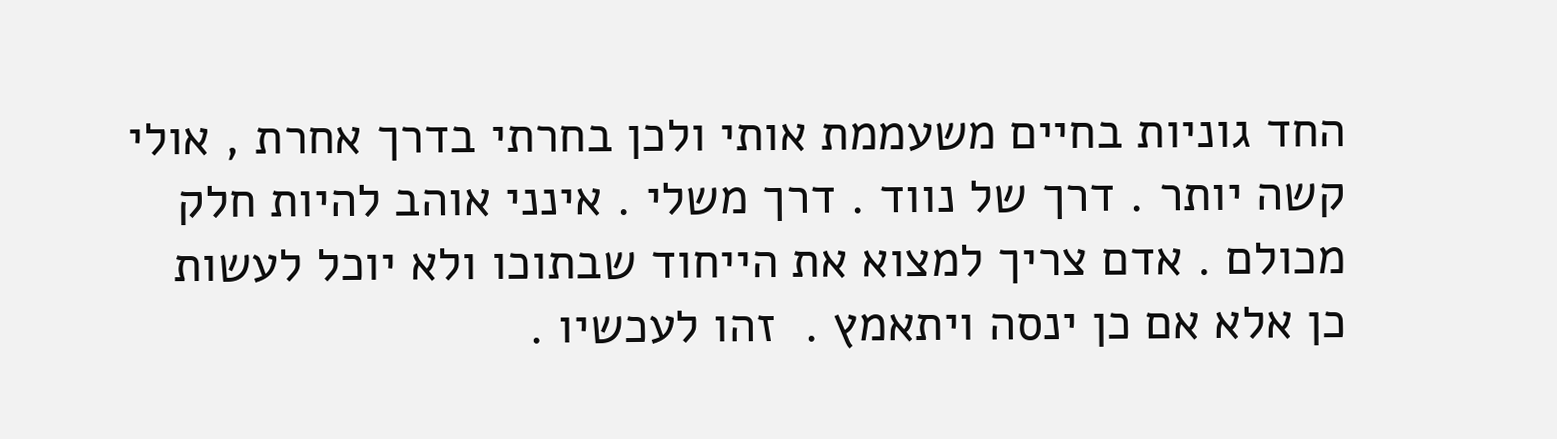החד גוניות בחיים משעממת אותי ולכן בחרתי בדרך אחרת , אולי קשה יותר . דרך של נווד . דרך משלי . אינני אוהב להיות חלק מכולם . אדם צריך למצוא את הייחוד שבתוכו ולא יוכל לעשות כן אלא אם כן ינסה ויתאמץ .  זהו לעכשיו .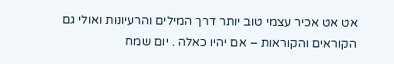אט אט אכיר עצמי טוב יותר דרך המילים והרעיונות ואולי גם הקוראים והקוראות – אם יהיו כאלה . יום שמח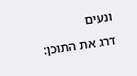ונעים
דרג את התוכן: